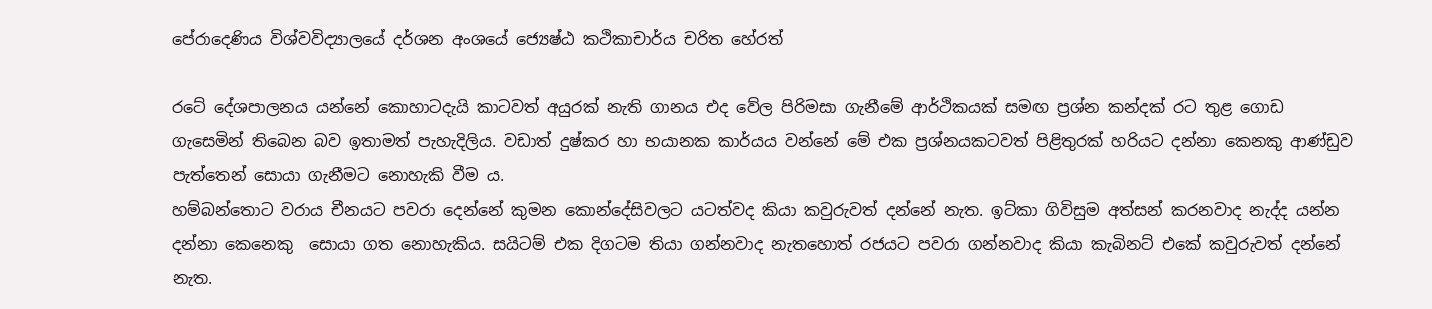පේරාදෙණිය විශ්වවිද්‍යාලයේ දර්ශන අංශයේ ජ්‍යෙෂ්ඨ කථිකාචාර්ය චරිත හේරත්

රටේ දේශපාලනය යන්නේ කොහාටදැයි කාටවත් අයුරක් නැති ගානය එද වේල පිරිමසා ගැනීමේ ආර්ථිකයක් සමඟ ප්‍රශ්න කන්දක් රට තුළ ගොඩ ගැසෙමින් තිබෙන බව ඉතාමත් පැහැදිලිය. වඩාත් දුෂ්කර හා භයානක කාර්යය වන්නේ මේ එක ප්‍රශ්නයකටවත් පිළිතුරක් හරියට දන්නා කෙනකු ආණ්ඩුව පැත්තෙන් සොයා ගැනීමට නොහැකි වීම ය.
හම්බන්තොට වරාය චීනයට පවරා දෙන්නේ කුමන කොන්දේසිවලට යටත්වද කියා කවුරුවත් දන්නේ නැත. ඉට්කා ගිවිසුම අත්සන් කරනවාද නැද්ද යන්න දන්නා කෙනෙකු  සොයා ගත නොහැකිය. සයිටම් එක දිගටම තියා ගන්නවාද නැතහොත් රජයට පවරා ගන්නවාද කියා කැබිනට් එකේ කවුරුවත් දන්නේ නැත.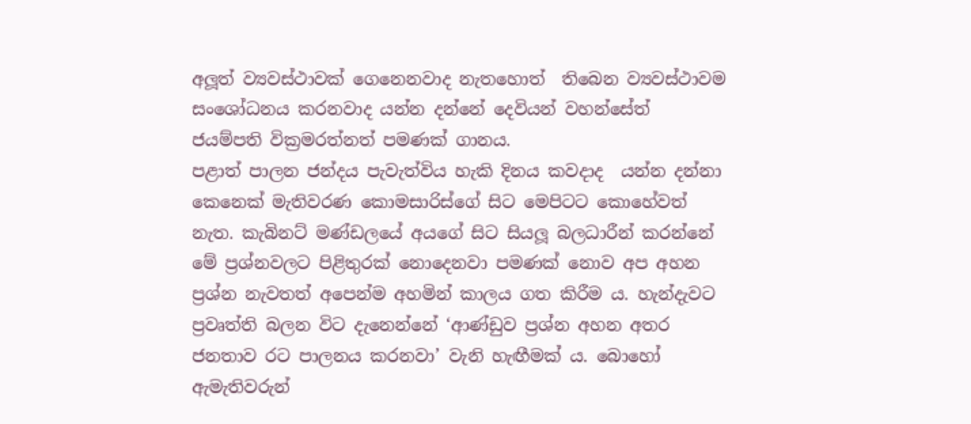අලූත් ව්‍යවස්ථාවක් ගෙනෙනවාද නැතහොත්  තිබෙන ව්‍යවස්ථාවම සංශෝධනය කරනවාද යන්න දන්නේ දෙවියන් වහන්සේත් ජයම්පති වික්‍රමරත්නත් පමණක් ගානය.
පළාත් පාලන ජන්දය පැවැත්විය හැකි දිනය කවදාද  යන්න දන්නා කෙනෙක් මැතිවරණ කොමසාරිස්ගේ සිට මෙපිටට කොහේවත් නැත. කැබිනට් මණ්ඩලයේ අයගේ සිට සියලූ බලධාරීන් කරන්නේ මේ ප්‍රශ්නවලට පිළිතුරක් නොදෙනවා පමණක් නොව අප අහන ප්‍රශ්න නැවතත් අපෙන්ම අහමින් කාලය ගත කිරීම ය. හැන්දැවට ප්‍රවෘත්ති බලන විට දැනෙන්නේ ‘ආණ්ඩුව ප්‍රශ්න අහන අතර ජනතාව රට පාලනය කරනවා’ වැනි හැඟීමක් ය. බොහෝ  ඇමැතිවරුන්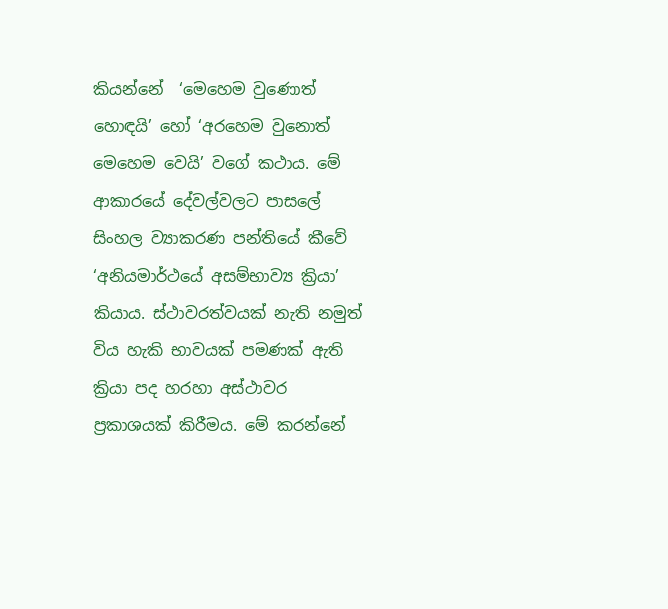කියන්නේ  ‘මෙහෙම වුණොත් හොඳයි’ හෝ ‘අරහෙම වුනොත් මෙහෙම වෙයි’ වගේ කථාය. මේ ආකාරයේ දේවල්වලට පාසලේ සිංහල ව්‍යාකරණ පන්තියේ කීවේ ‘අනියමාර්ථයේ අසම්භාව්‍ය ක්‍රියා’ කියාය. ස්ථාවරත්වයක් නැති නමුත් විය හැකි භාවයක් පමණක් ඇති ක්‍රියා පද හරහා අස්ථාවර ප්‍රකාශයක් කිරීමය. මේ කරන්නේ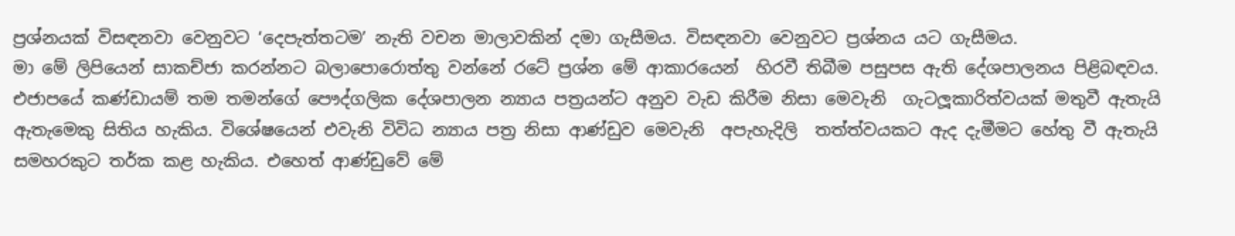ප්‍රශ්නයක් විසඳනවා වෙනුවට ‘දෙපැත්තටම’ නැති වචන මාලාවකින් දමා ගැසීමය. විසඳනවා වෙනුවට ප්‍රශ්නය යට ගැසීමය.
මා මේ ලිපියෙන් සාකච්ජා කරන්නට බලාපොරොත්තු වන්නේ රටේ ප්‍රශ්න මේ ආකාරයෙන්  හිරවී තිබීම පසුපස ඇති දේශපාලනය පිළිබඳවය. එජාපයේ කණ්ඩායම් තම තමන්ගේ පෞද්ගලික දේශපාලන න්‍යාය පත්‍රයන්ට අනුව වැඩ කිරීම නිසා මෙවැනි  ගැටලූකාරිත්වයක් මතුවී ඇතැයි ඇතැමෙකු සිතිය හැකිය. විශේෂයෙන් එවැනි විවිධ න්‍යාය පත්‍ර නිසා ආණ්ඩුව මෙවැනි  අපැහැදිලි  තත්ත්වයකට ඇද දැමීමට හේතු වී ඇතැයි  සමහරකුට තර්ක කළ හැකිය. එහෙත් ආණ්ඩුවේ මේ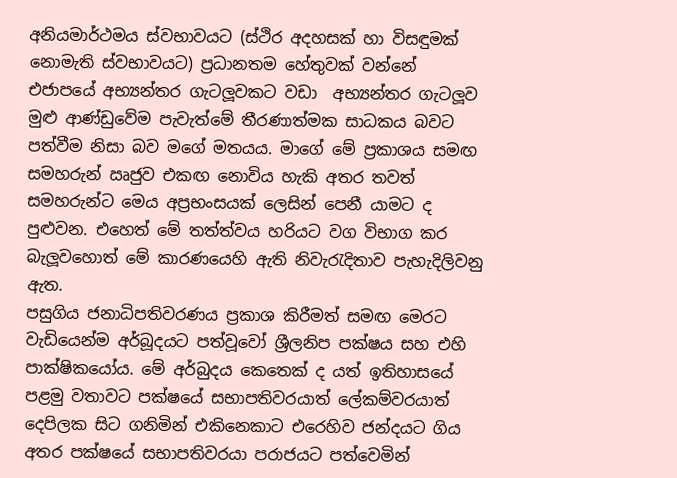අනියමාර්ථමය ස්වභාවයට (ස්ථිර අදහසක් හා විසඳුමක් නොමැති ස්වභාවයට) ප්‍රධානතම හේතුවක් වන්නේ එජාපයේ අභ්‍යන්තර ගැටලූවකට වඩා  අභ්‍යන්තර ගැටලූව මුළු ආණ්ඩුවේම පැවැත්මේ තීරණාත්මක සාධකය බවට පත්වීම නිසා බව මගේ මතයය. මාගේ මේ ප්‍රකාශය සමඟ සමහරුන් ඍජුව එකඟ නොවිය හැකි අතර තවත් සමහරුන්ට මෙය අප්‍රභංසයක් ලෙසින් පෙනී යාමට ද  පුළුවන. එහෙත් මේ තත්ත්වය හරියට වග විභාග කර බැලූවහොත් මේ කාරණයෙහි ඇති නිවැරැදිතාව පැහැදිලිවනු ඇත.
පසුගිය ජනාධිපතිවරණය ප්‍රකාශ කිරීමත් සමඟ මෙරට වැඩියෙන්ම අර්බූදයට පත්වූවෝ ශ්‍රීලනිප පක්ෂය සහ එහි පාක්ෂිකයෝය. මේ අර්බුදය කෙතෙක් ද යත් ඉතිහාසයේ පළමු වතාවට පක්ෂයේ සභාපතිවරයාත් ලේකම්වරයාත් දෙපිලක සිට ගනිමින් එකිනෙකාට එරෙහිව ජන්දයට ගිය අතර පක්ෂයේ සභාපතිවරයා පරාජයට පත්වෙමින්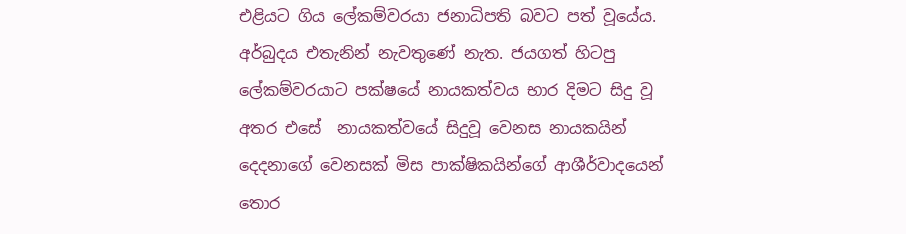එළියට ගිය ලේකම්වරයා ජනාධිපති බවට පත් වූයේය. අර්බුදය එතැනින් නැවතුණේ නැත. ජයගත් හිටපු ලේකම්වරයාට පක්ෂයේ නායකත්වය භාර දිමට සිදු වූ  අතර එසේ  නායකත්වයේ සිදුවූ වෙනස නායකයින් දෙදනාගේ වෙනසක් මිස පාක්ෂිකයින්ගේ ආශීර්වාදයෙන් තොර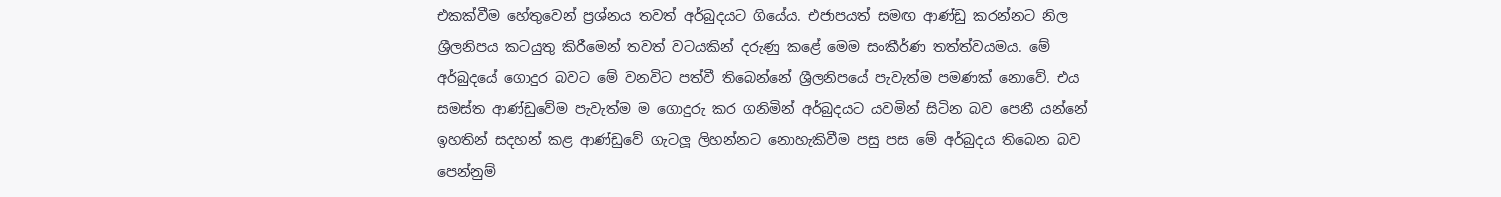එකක්වීම හේතුවෙන් ප්‍රශ්නය තවත් අර්බුදයට ගියේය. එජාපයත් සමඟ ආණ්ඩු කරන්නට නිල ශ්‍රීලනිපය කටයුතු කිරීමෙන් තවත් වටයකින් දරුණු කළේ මෙම සංකීර්ණ තත්ත්වයමය. මේ අර්බුදයේ ගොදුර බවට මේ වනවිට පත්වී තිබෙන්නේ ශ්‍රීලනිපයේ පැවැත්ම පමණක් නොවේ. එය සමස්ත ආණ්ඩුවේම පැවැත්ම ම ගොදුරු කර ගනිමින් අර්බුදයට යවමින් සිටින බව පෙනී යන්නේ ඉහතින් සදහන් කළ ආණ්ඩුවේ ගැටලූ ලිහන්නට නොහැකිවීම පසු පස මේ අර්බුදය තිබෙන බව පෙන්නුම්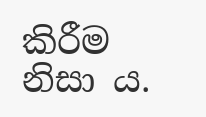කිරීම නිසා ය.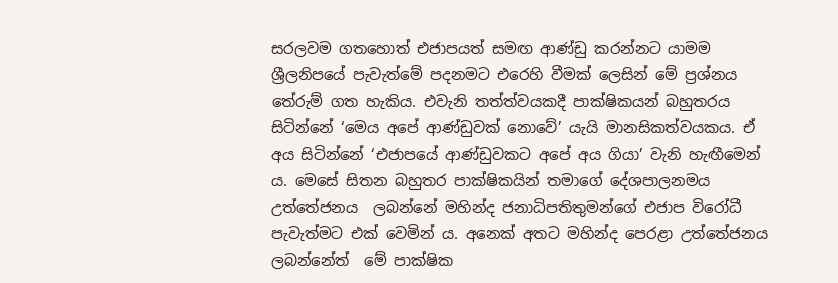සරලවම ගතහොත් එජාපයත් සමඟ ආණ්ඩු කරන්නට යාමම ශ්‍රීලනිපයේ පැවැත්මේ පදනමට එරෙහි වීමක් ලෙසින් මේ ප්‍රශ්නය තේරුම් ගත හැකිය. එවැනි තත්ත්වයකදී පාක්ෂිකයන් බහුතරය සිටින්නේ ‘මෙය අපේ ආණ්ඩුවක් නොවේ’ යැයි මානසිකත්වයකය. ඒ අය සිටින්නේ ‘එජාපයේ ආණ්ඩුවකට අපේ අය ගියා’ වැනි හැඟීමෙන් ය. මෙසේ සිතන බහුතර පාක්ෂිකයින් තමාගේ දේශපාලනමය  උත්තේජනය  ලබන්නේ මහින්ද ජනාධිපතිතුමන්ගේ එජාප විරෝධී පැවැත්මට එක් වෙමින් ය. අනෙක් අතට මහින්ද පෙරළා උත්තේජනය ලබන්නේත්  මේ පාක්ෂික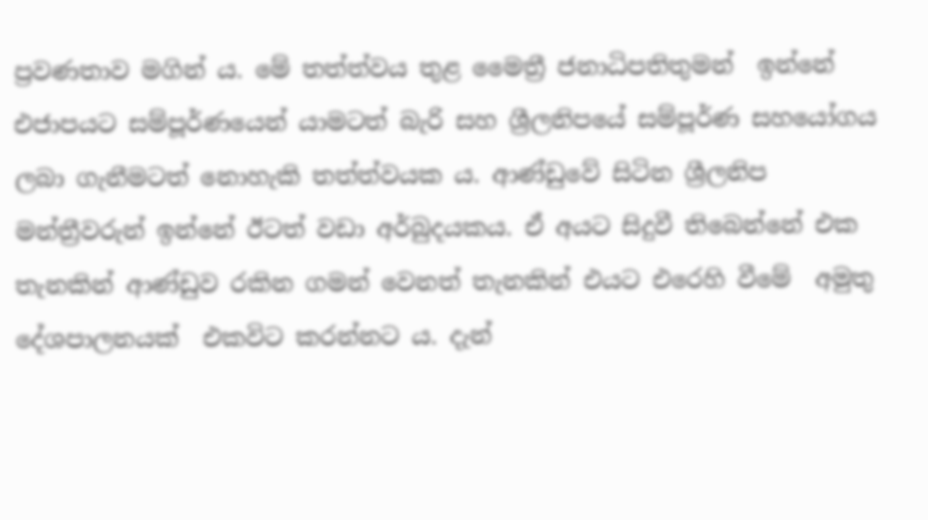ප්‍රවණතාව මගින් ය. මේ තත්ත්වය තුළ මෛත්‍රී ජනාධිපතිතුමන්  ඉන්නේ එජාපයට සම්පූර්ණයෙන් යාමටත් බැරි සහ ශ්‍රීලනිපයේ සම්පූර්ණ සහයෝගය ලබා ගැනීමටත් නොහැකි තත්ත්වයක ය. ආණ්ඩුවේ සිටින ශ්‍රීලනිප මන්ත්‍රීවරුන් ඉන්නේ ඊටත් වඩා අර්බුදයකය. ඒ අයට සිදුවී තිබෙන්නේ එක තැනකින් ආණ්ඩුව රකින ගමන් වෙනත් තැනකින් එයට එරෙහි වීමේ  අමුතු දේශපාලනයක්  එකවිට කරන්නට ය. දැන්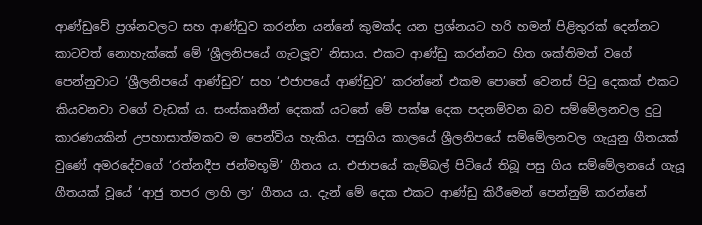ආණ්ඩුවේ ප්‍රශ්නවලට සහ ආණ්ඩුව කරන්න යන්නේ කුමක්ද යන ප්‍රශ්නයට හරි හමන් පිළිතුරක් දෙන්නට කාටවත් නොහැක්කේ මේ ‘ශ්‍රීලනිපයේ ගැටලූව’ නිසාය. එකට ආණ්ඩු කරන්නට හිත ශක්තිමත් වගේ පෙන්නුවාට ‘ශ්‍රීලනිපයේ ආණ්ඩුව’ සහ ‘එජාපයේ ආණ්ඩුව’ කරන්නේ එකම පොතේ වෙනස් පිටු දෙකක් එකට කියවනවා වගේ වැඩක් ය. සංස්කෘතීන් දෙකක් යටතේ මේ පක්ෂ දෙක පදනම්වන බව සම්මේලනවල දුටු කාරණයකින් උපහාසාත්මකව ම පෙන්විය හැකිය. පසුගිය කාලයේ ශ්‍රීලනිපයේ සම්මේලනවල ගැයුනු ගීතයක් වුණේ අමරදේවගේ ‘රත්නදීප ජන්මභූමි’ ගීතය ය. එජාපයේ කැම්බල් පිටියේ තිබූ පසු ගිය සම්මේලනයේ ගැයූ ගීතයක් වූයේ ‘ආජු තපර ලාහි ලා’ ගීතය ය. දැන් මේ දෙක එකට ආණ්ඩු කිරීමෙන් පෙන්නුම් කරන්නේ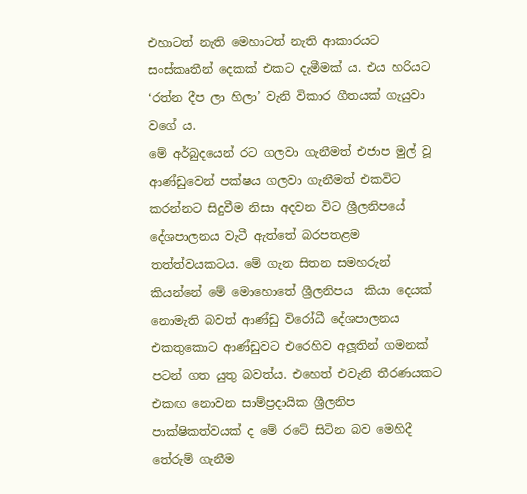එහාටත් නැති මෙහාටත් නැති ආකාරයට සංස්කෘතීන් දෙකක් එකට දැමීමක් ය. එය හරියට ‘රත්න දීප ලා හිලා’ වැනි විකාර ගීතයක් ගැයුවා වගේ ය.
මේ අර්බුදයෙන් රට ගලවා ගැනීමත් එජාප මුල් වූ ආණ්ඩුවෙන් පක්ෂය ගලවා ගැනීමත් එකවිට කරන්නට සිදුවීම නිසා අදවන විට ශ්‍රීලනිපයේ දේශපාලනය වැටී ඇත්තේ බරපතළම තත්ත්වයකටය. මේ ගැන සිතන සමහරුන් කියන්නේ මේ මොහොතේ ශ්‍රීලනිපය  කියා දෙයක් නොමැති බවත් ආණ්ඩු විරෝධී දේශපාලනය එකතුකොට ආණ්ඩුවට එරෙහිව අලූතින් ගමනක් පටන් ගත යුතු බවත්ය. එහෙත් එවැනි තීරණයකට එකඟ නොවන සාම්ප්‍රදායික ශ්‍රීලනිප පාක්ෂිකත්වයක් ද මේ රටේ සිටින බව මෙහිදී තේරුම් ගැනීම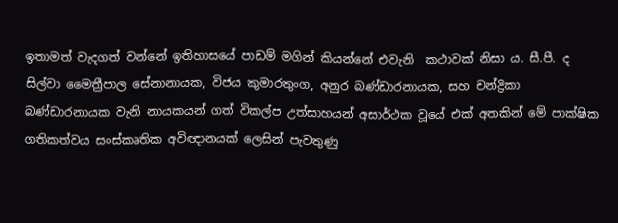ඉතාමත් වැදගත් වන්නේ ඉතිහාසයේ පාඩම් මගින් කියන්නේ එවැනි  කථාවක් නිසා ය. සී.පී. ද සිල්වා මෛත්‍රීපාල සේනානායක, විජය කුමාරතුංග, අනුර බණ්ඩාරනායක, සහ චන්ද්‍රිකා බණ්ඩාරනායක වැනි නායකයන් ගත් විකල්ප උත්සාහයන් අසාර්ථක වූයේ එක් අතකින් මේ පාක්ෂික ගතිකත්වය සංස්කෘතික අවිඥානයක් ලෙසින් පැවතුණු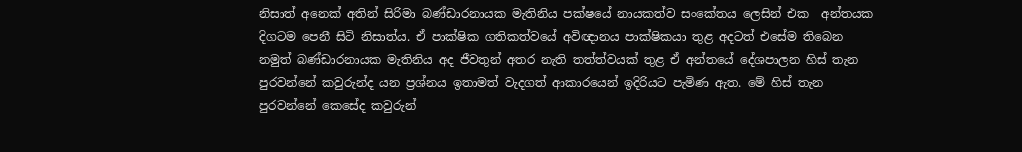නිසාත් අනෙක් අතින් සිරිමා බණ්ඩාරනායක මැතිනිය පක්ෂයේ නායකත්ව සංකේතය ලෙසින් එක  අන්තයක දිගටම පෙනී සිටි නිසාත්ය. ඒ පාක්ෂික ගතිකත්වයේ අවිඥානය පාක්ෂිකයා තුළ අදටත් එසේම තිබෙන නමුත් බණ්ඩාරනායක මැතිනිය අද ජීවතුන් අතර නැති තත්ත්වයක් තුළ ඒ අන්තයේ දේශපාලන හිස් තැන පුරවන්නේ කවුරුන්ද යන ප්‍රශ්නය ඉතාමත් වැදගත් ආකාරයෙන් ඉදිරියට පැමිණ ඇත. මේ හිස් තැන පුරවන්නේ කෙසේද කවුරුන්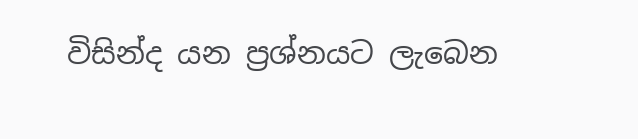විසින්ද යන ප්‍රශ්නයට ලැබෙන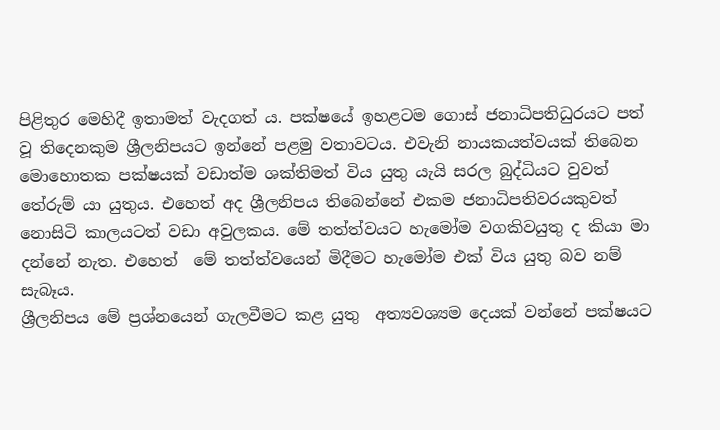පිළිතුර මෙහිදී ඉතාමත් වැදගත් ය. පක්ෂයේ ඉහළටම ගොස් ජනාධිපතිධුරයට පත් වූ තිදෙනකුම ශ්‍රීලනිපයට ඉන්නේ පළමු වතාවටය. එවැනි නායකයත්වයක් තිබෙන මොහොතක පක්ෂයක් වඩාත්ම ශක්තිමත් විය යුතු යැයි සරල බුද්ධියට වුවත් තේරුම් යා යුතුය. එහෙත් අද ශ්‍රීලනිපය තිබෙන්නේ එකම ජනාධිපතිවරයකුවත් නොසිටි කාලයටත් වඩා අවුලකය. මේ තත්ත්වයට හැමෝම වගකිවයුතු ද කියා මා දන්නේ නැත. එහෙත්  මේ තත්ත්වයෙන් මිදීමට හැමෝම එක් විය යුතු බව නම් සැබෑය.
ශ්‍රීලනිපය මේ ප්‍රශ්නයෙන් ගැලවීමට කළ යුතු  අත්‍යවශ්‍යම දෙයක් වන්නේ පක්ෂයට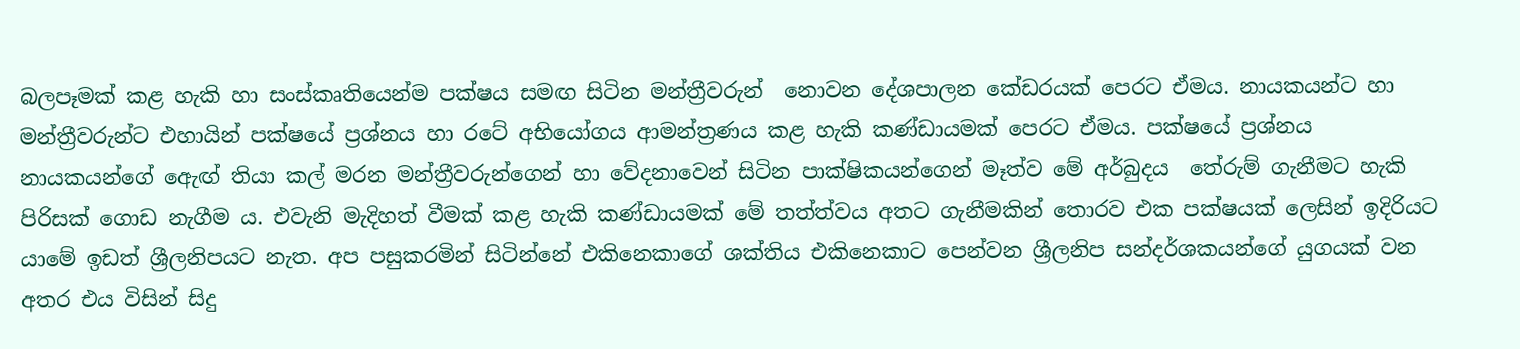බලපෑමක් කළ හැකි හා සංස්කෘතියෙන්ම පක්ෂය සමඟ සිටින මන්ත්‍රීවරුන්  නොවන දේශපාලන කේඩරයක් පෙරට ඒමය. නායකයන්ට හා මන්ත්‍රීවරුන්ට එහායින් පක්ෂයේ ප්‍රශ්නය හා රටේ අභියෝගය ආමන්ත්‍රණය කළ හැකි කණ්ඩායමක් පෙරට ඒමය. පක්ෂයේ ප්‍රශ්නය නායකයන්ගේ ඇෙඟ් තියා කල් මරන මන්ත්‍රීවරුන්ගෙන් හා වේදනාවෙන් සිටින පාක්ෂිකයන්ගෙන් මෑත්ව මේ අර්බුදය  තේරුම් ගැනීමට හැකි පිරිසක් ගොඩ නැගීම ය. එවැනි මැදිහත් වීමක් කළ හැකි කණ්ඩායමක් මේ තත්ත්වය අතට ගැනීමකින් තොරව එක පක්ෂයක් ලෙසින් ඉදිරියට යාමේ ඉඩත් ශ්‍රීලනිපයට නැත. අප පසුකරමින් සිටින්නේ එකිනෙකාගේ ශක්තිය එකිනෙකාට පෙන්වන ශ්‍රීලනිප සන්දර්ශකයන්ගේ යුගයක් වන අතර එය විසින් සිදු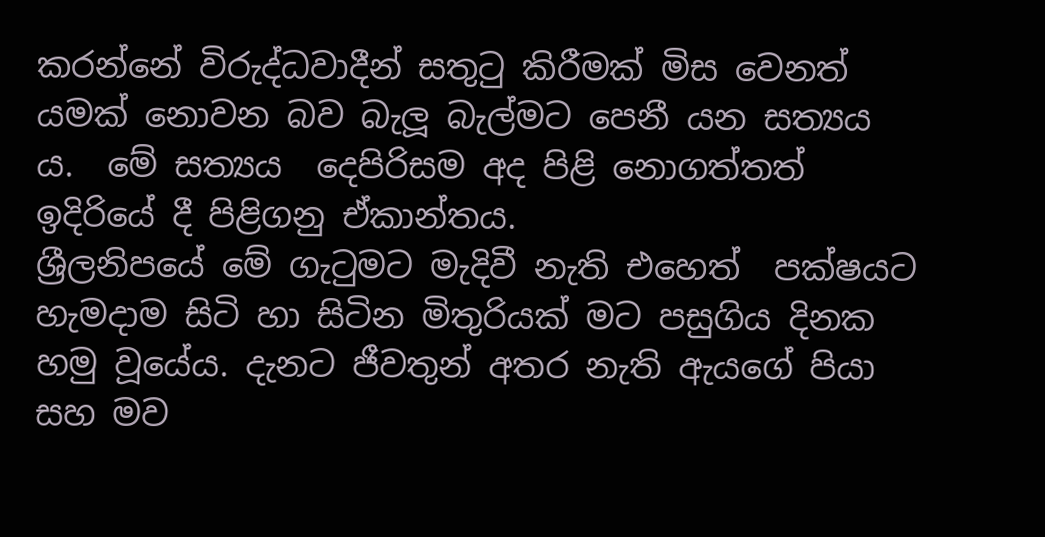කරන්නේ විරුද්ධවාදීන් සතුටු කිරීමක් මිස වෙනත් යමක් නොවන බව බැලූ බැල්මට පෙනී යන සත්‍යය ය.  මේ සත්‍යය  දෙපිරිසම අද පිළි නොගත්තත් ඉදිරියේ දී පිළිගනු ඒකාන්තය.
ශ්‍රීලනිපයේ මේ ගැටුමට මැදිවී නැති එහෙත්  පක්ෂයට හැමදාම සිටි හා සිටින මිතුරියක් මට පසුගිය දිනක හමු වූයේය. දැනට ජීවතුන් අතර නැති ඇයගේ පියා සහ මව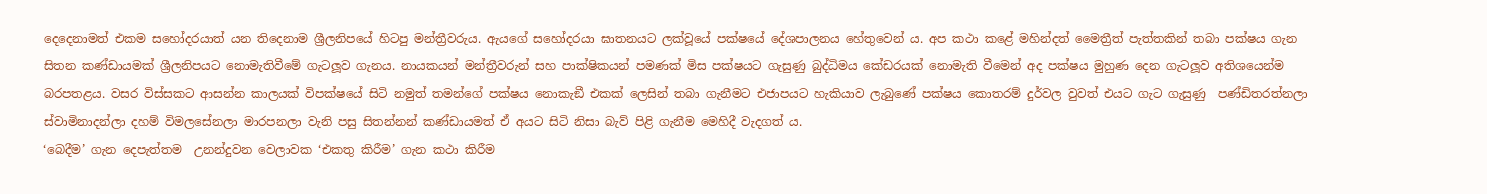දෙදෙනාමත් එකම සහෝදරයාත් යන තිදෙනාම ශ්‍රීලනිපයේ හිටපු මන්ත්‍රීවරුය. ඇයගේ සහෝදරයා ඝාතනයට ලක්වූයේ පක්ෂයේ දේශපාලනය හේතුවෙන් ය. අප කථා කළේ මහින්දත් මෛත්‍රීත් පැත්තකින් තබා පක්ෂය ගැන සිතන කණ්ඩායමක් ශ්‍රීලනිපයට නොමැතිවීමේ ගැටලූව ගැනය. නායකයන් මන්ත්‍රීවරුන් සහ පාක්ෂිකයන් පමණක් මිස පක්ෂයට ගැසුණු බුද්ධිමය කේඩරයක් නොමැති වීමෙන් අද පක්ෂය මුහුණ දෙන ගැටලූව අතිශයෙන්ම බරපතළය. වසර විස්සකට ආසන්න කාලයක් විපක්ෂයේ සිටි නමුත් තමන්ගේ පක්ෂය නොකැඞී එකක් ලෙසින් තබා ගැනීමට එජාපයට හැකියාව ලැබුණේ පක්ෂය කොතරම් දුර්වල වුවත් එයට ගැට ගැසුණු  පණ්ඩිතරත්නලා ස්වාමිනාදන්ලා දහම් විමලසේනලා මාරපනලා වැනි පසු සිතන්නන් කණ්ඩායමත් ඒ අයට සිටි නිසා බැව් පිළි ගැනීම මෙහිදී වැදගත් ය.
‘බෙදීම’ ගැන දෙපැත්තම  උනන්දුවන වෙලාවක ‘එකතු කිරීම’ ගැන කථා කිරීම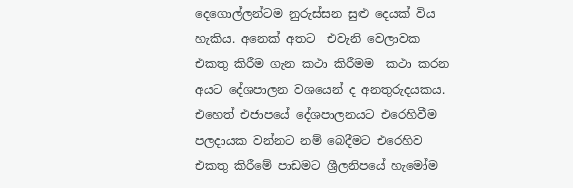දෙගොල්ලන්ටම නුරුස්සන සුළු දෙයක් විය හැකිය. අනෙක් අතට  එවැනි වෙලාවක එකතු කිරීම ගැන කථා කිරීමම  කථා කරන අයට දේශපාලන වශයෙන් ද අනතුරුදයකය. එහෙත් එජාපයේ දේශපාලනයට එරෙහිවීම පලදායක වන්නට නම් බෙදීමට එරෙහිව එකතු කිරීමේ පාඩමට ශ්‍රීලනිපයේ හැමෝම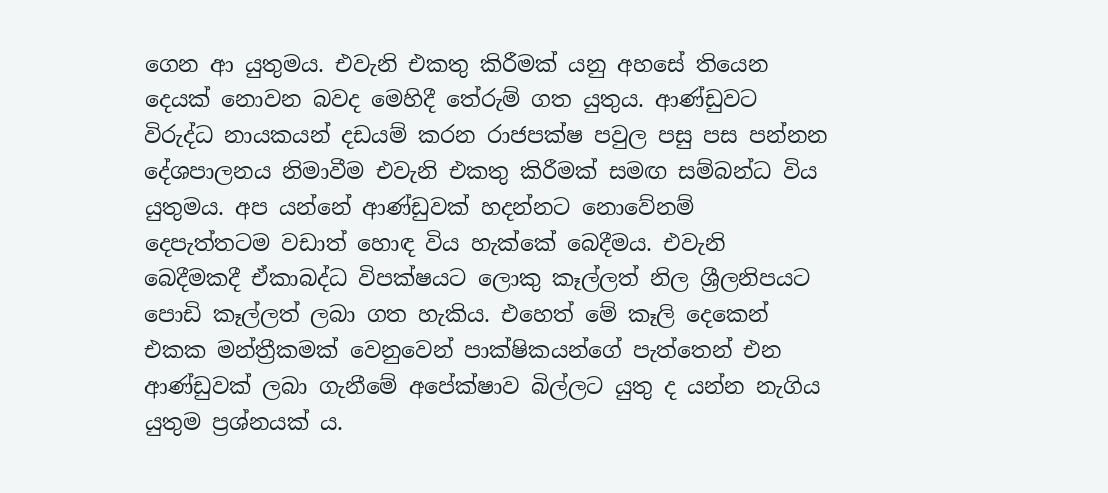ගෙන ආ යුතුමය. එවැනි එකතු කිරීමක් යනු අහසේ තියෙන දෙයක් නොවන බවද මෙහිදී තේරුම් ගත යුතුය. ආණ්ඩුවට විරුද්ධ නායකයන් දඩයම් කරන රාජපක්ෂ පවුල පසු පස පන්නන දේශපාලනය නිමාවීම එවැනි එකතු කිරීමක් සමඟ සම්බන්ධ විය යුතුමය. අප යන්නේ ආණ්ඩුවක් හදන්නට නොවේනම් දෙපැත්තටම වඩාත් හොඳ විය හැක්කේ බෙදීමය. එවැනි බෙදීමකදී ඒකාබද්ධ විපක්ෂයට ලොකු කෑල්ලත් නිල ශ්‍රීලනිපයට පොඩි කෑල්ලත් ලබා ගත හැකිය. එහෙත් මේ කෑලි දෙකෙන් එකක මන්ත්‍රීකමක් වෙනුවෙන් පාක්ෂිකයන්ගේ පැත්තෙන් එන ආණ්ඩුවක් ලබා ගැනීමේ අපේක්ෂාව බිල්ලට යුතු ද යන්න නැගිය යුතුම ප්‍රශ්නයක් ය.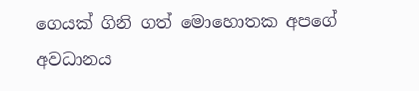ගෙයක් ගිනි ගත් මොහොතක අපගේ අවධානය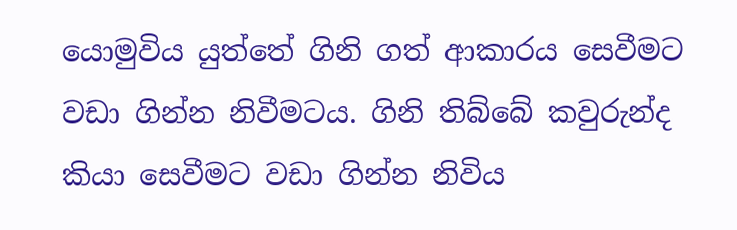යොමුවිය යුත්තේ ගිනි ගත් ආකාරය සෙවීමට වඩා ගින්න නිවීමටය. ගිනි තිබ්බේ කවුරුන්ද කියා සෙවීමට වඩා ගින්න නිවිය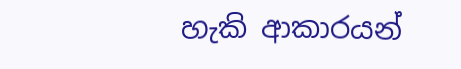හැකි ආකාරයන්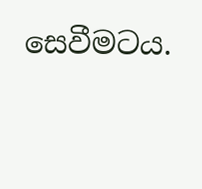සෙවීමටය.